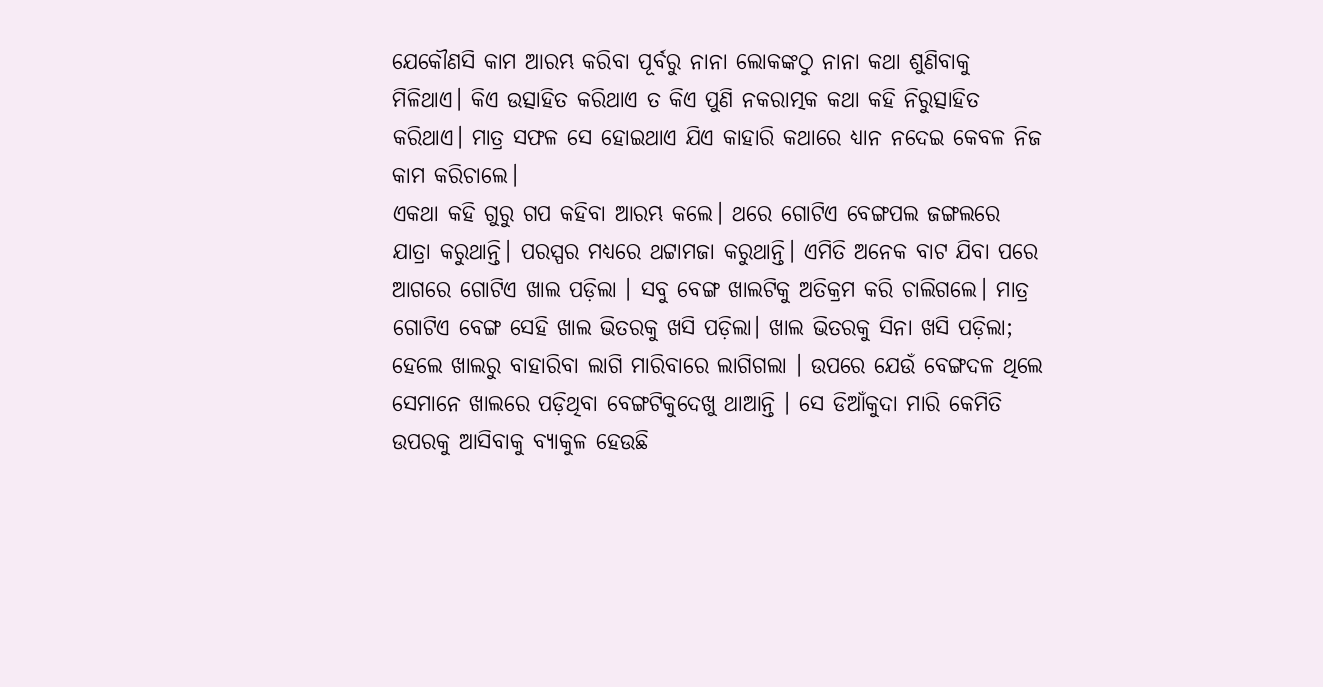ଯେକୌଣସି କାମ ଆରମ୍ଭ କରିବା ପୂର୍ବରୁ ନାନା ଲୋକଙ୍କଠୁ ନାନା କଥା ଶୁଣିବାକୁ ମିଳିଥାଏ। କିଏ ଉତ୍ସାହିତ କରିଥାଏ ତ କିଏ ପୁଣି ନକରାତ୍ମକ କଥା କହି ନିରୁତ୍ସାହିତ କରିଥାଏ। ମାତ୍ର ସଫଳ ସେ ହୋଇଥାଏ ଯିଏ କାହାରି କଥାରେ ଧ୍ୟାନ ନଦେଇ କେବଳ ନିଜ କାମ କରିଚାଲେ।
ଏକଥା କହି ଗୁରୁ ଗପ କହିବା ଆରମ୍ଭ କଲେ। ଥରେ ଗୋଟିଏ ବେଙ୍ଗପଲ ଜଙ୍ଗଲରେ ଯାତ୍ରା କରୁଥାନ୍ତି। ପରସ୍ପର ମଧ୍ୟରେ ଥଟ୍ଟାମଜା କରୁଥାନ୍ତି। ଏମିତି ଅନେକ ବାଟ ଯିବା ପରେ ଆଗରେ ଗୋଟିଏ ଖାଲ ପଡ଼ିଲା । ସବୁ ବେଙ୍ଗ ଖାଲଟିକୁ ଅତିକ୍ରମ କରି ଚାଲିଗଲେ। ମାତ୍ର ଗୋଟିଏ ବେଙ୍ଗ ସେହି ଖାଲ ଭିତରକୁ ଖସି ପଡ଼ିଲା। ଖାଲ ଭିତରକୁ ସିନା ଖସି ପଡ଼ିଲା; ହେଲେ ଖାଲରୁ ବାହାରିବା ଲାଗି ମାରିବାରେ ଲାଗିଗଲା । ଉପରେ ଯେଉଁ ବେଙ୍ଗଦଳ ଥିଲେ ସେମାନେ ଖାଲରେ ପଡ଼ିଥିବା ବେଙ୍ଗଟିକୁଦେଖୁ ଥାଆନ୍ତି । ସେ ଡିଆଁକୁଦା ମାରି କେମିତି ଉପରକୁ ଆସିବାକୁ ବ୍ୟାକୁଳ ହେଉଛି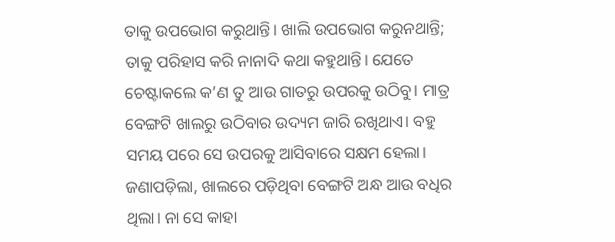ତାକୁ ଉପଭୋଗ କରୁଥାନ୍ତି। ଖାଲି ଉପଭୋଗ କରୁନଥାନ୍ତି; ତାକୁ ପରିହାସ କରି ନାନାଦି କଥା କହୁଥାନ୍ତି। ଯେତେ ଚେଷ୍ଟାକଲେ କ’ଣ ତୁ ଆଉ ଗାତରୁ ଉପରକୁ ଉଠିବୁ। ମାତ୍ର ବେଙ୍ଗଟି ଖାଲରୁ ଉଠିବାର ଉଦ୍ୟମ ଜାରି ରଖିଥାଏ। ବହୁ ସମୟ ପରେ ସେ ଉପରକୁ ଆସିବାରେ ସକ୍ଷମ ହେଲା।
ଜଣାପଡ଼ିଲା, ଖାଲରେ ପଡ଼ିଥିବା ବେଙ୍ଗଟି ଅନ୍ଧ ଆଉ ବଧିର ଥିଲା। ନା ସେ କାହା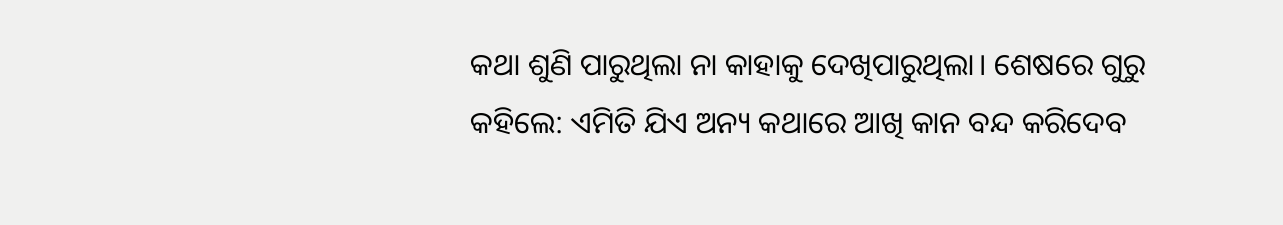କଥା ଶୁଣି ପାରୁଥିଲା ନା କାହାକୁ ଦେଖିପାରୁଥିଲା। ଶେଷରେ ଗୁରୁ କହିଲେ: ଏମିତି ଯିଏ ଅନ୍ୟ କଥାରେ ଆଖି କାନ ବନ୍ଦ କରିଦେବ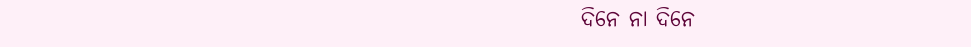ଦିନେ ନା ଦିନେ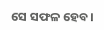ସେ ସଫଳ ହେବ।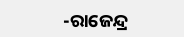-ରାଜେନ୍ଦ୍ର